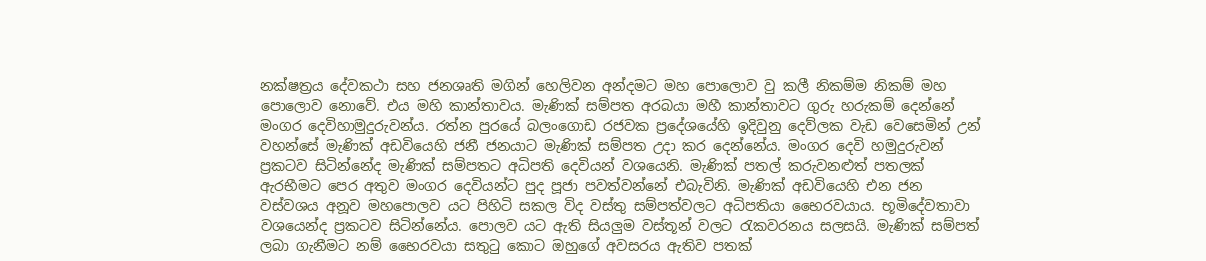නක්ෂත්‍රය දේවකථා සහ ජනශෘති මගින් හෙලිවන අන්දමට මහ පොලොව වු කලී නිකම්ම නිකම් මහ පොලොව නොවේ. එය මහි කාන්තාවය. මැණික් සම්පත අරබයා මහී කාන්තාවට ගුරු හරුකම් දෙන්නේ මංගර දෙවිහාමුදුරුවන්ය. රත්න පුරයේ බලංගොඩ රජවක ප්‍රදේශයේහි ඉදිවුනු දෙව්ලක වැඩ වෙසෙමින් උන් වහන්සේ මැණික් අඩවියෙහි ජනී ජනයාට මැණික් සම්පත උදා කර දෙන්නේය. මංගර දෙවි හමුදුරුවන් ප්‍රකටව සිටින්නේද මැණික් සම්පතට අධිපති දෙවියන් වශයෙනි. මැණික් පතල් කරුවනළුත් පතලක් ඇරභීමට පෙර අතුව මංගර දෙවියන්ට පුද පූජා පවත්වන්නේ එබැවිනි. මැණික් අඩවියෙහි එන ජන වස්වශය අනූව මහපොලව යට පිහිටි සකල විද වස්තු සම්පත්වලට අධිපතියා භෛරවයාය. භූමිදේවතාවා වශයෙන්ද ප්‍රකටව සිටින්නේය. පොලව යට ඇති සියලුම වස්තූන් වලට ‍රැකවරනය සලසයි. මැණික් සම්පත් ලබා ගැනීමට නම් භෛරවයා සතු‍ටු කොට ඔහුගේ අවසරය ඇතිව පතක්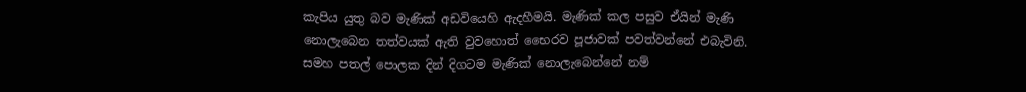කැපිය යුතු බව මැණික් අඩවියෙහි ඇදහීමයි. මැණික් කල පසුව ඒයින් මැණි නොලැබෙන තත්වයක් ඇති වුවහොත් භෛරව පූජාවක් පවත්වන්නේ එබැවිනි. සමහ පතල් පොලක දින් දිගටම මැණික් නොලැබෙන්නේ නම්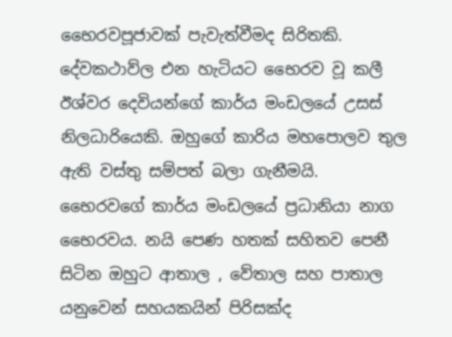භෛරවපූජාවක් පැවැත්වීමද සිරිතකි. දේවකථාව්ල එන හැටියට භෛරව වූ කලී ඊශ්වර දෙවියන්ගේ කාර්ය මංඩලයේ උසස් නිලධාරියෙකි. ඔහුගේ කාරිය මහපොලව තුල ඇති වස්තු සම්පත් බලා ගැනීමයි. භෛරවගේ කාර්ය මංඩලයේ ප්‍රධානියා නාග භෛරවය. නයි පෙණ හතක් සහිතව පෙනී සිටින ඔහුට ආතාල , වේතාල සහ පාතාල යනුවෙන් සහයකයින් පිරිසක්ද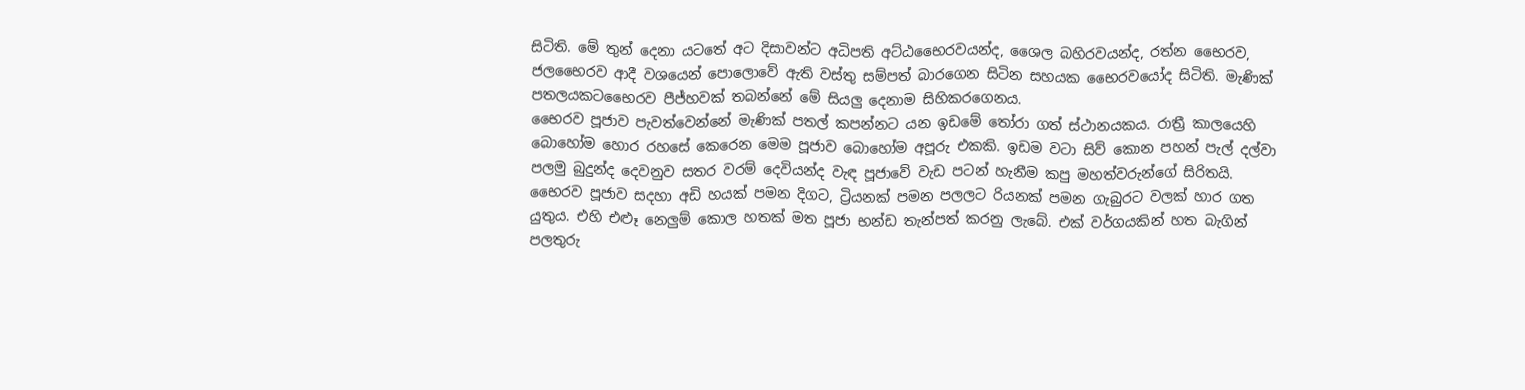සිටිති. මේ තුන් දෙනා යටතේ අට දිසාවන්ට අධිපති අට්ඨභෛරවයන්ද, ශෛල බහිරවයන්ද, රත්න භෛරව, ජලභෛරව ආදී වශයෙන් පොලොවේ ඇති වස්තු සම්පත් බාරගෙන සිටින සහයක භෛරවයෝද සිටිති. මැණික් පතලයකටභෛරව පීජ්හවක් තබන්නේ මේ සියලු දෙනාම සිහිකරගෙනය.
භෛරව පූජාව පැවත්වෙන්නේ මැණික් පතල් කපන්නට යන ඉඩමේ ‍තෝරා ගත් ස්ථානයකය. රාත්‍රී කාලයෙහි බොහෝම හොර රහසේ කෙරෙන මෙම පූජාව බොහෝම අපූරු එකකි. ඉඩම වටා සිව් කොන පහන් පැල් දල්වා පලමු බුදුන්ද දෙවනුව සතර වරම් දෙවියන්ද වැඳ පූජාවේ වැඩ පටන් හැනීම කපු මහත්වරුන්ගේ සිරිතයි. භෛරව පූජාව සදහා අඩි හයක් පමන දිගට, ට්‍රියනක් පමන පලලට රියනක් පමන ගැබුරට වලක් හාර ගත යුතුය. එහි එළූ නෙලුම් කොල හතක් මත පූජා භන්ඩ තැන්පත් කරනු ලැබේ. එක් වර්ගයකින් හත බැගින් පලතුරු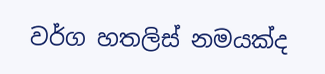වර්ග හතලිස් නමයක්ද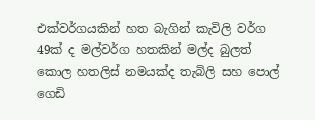එක්වර්ගයකින් හත බැගින් කැවිලි වර්ග 49ක් ද මල්වර්ග හතකින් මල්ද බුලත් කොල හතලිස් නමයක්ද තැබිලි සහ පොල් ගෙඩි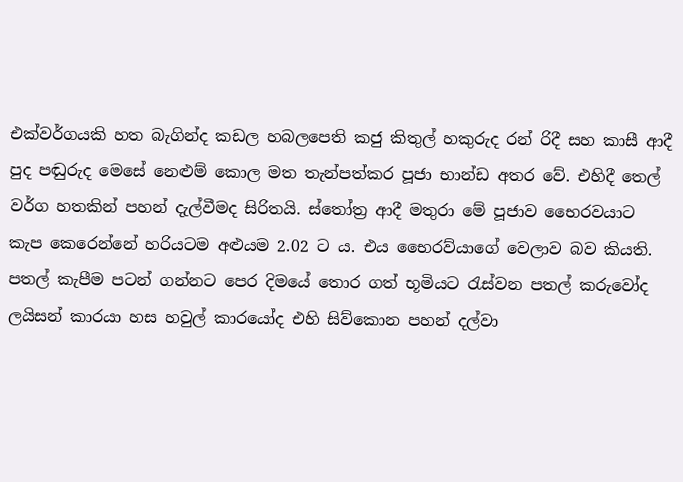එක්වර්ගයකි හත බැගින්ද කඩල හබලපෙති කජු කිතුල් හකුරුද රන් රිදී සහ කාසී ආදී පුද පඬුරුද මෙසේ නෙළුම් කොල මත තැන්පත්කර පූජා භාන්ඩ අතර වේ. එහිදී තෙල් වර්ග හතකින් පහන් දැල්වීමද සිරිතයි. ස්තෝත්‍ර ආදී මතුරා මේ පූජාව භෛරවයාට කැප කෙරෙන්නේ හරියටම අළුයම 2.02 ට ය. එය භෛරව්යාගේ වෙලාව බව කියති. පතල් කැපීම පටන් ගන්නට පෙර දිමයේ තොර ගත් භූමියට ‍රැස්වන පතල් කරුවෝද ලයිසන් කාරයා හස හවුල් කාරයෝද එහි සිව්කොන පහන් දල්වා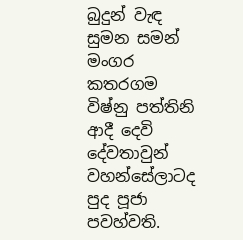බුදුන් වැඳ සුමන සමන් මංගර කතරගම විෂ්නු පත්තිනි ආදී දෙවි දේවතාවුන් වහන්සේලාටද පුද පූජා පවහ්වති.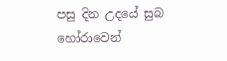පසු දින උදයේ සුබ හෝරාවෙන්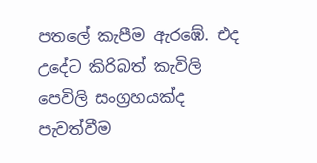පතලේ කැපීම ඇරඹේ. එද උදේට කිරිබත් කැවිලි පෙවිලි සංග්‍රහයක්ද පැවත්වීම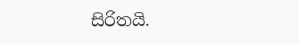සිරිතයි.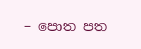– පොත පත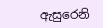ඇසුරෙනි